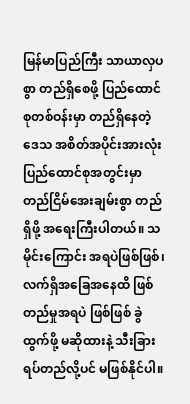မြန်မာပြည်ကြီး သာယာလှပစွာ တည်ရှိစေဖို့ ပြည်ထောင်စုတစ်ဝန်းမှာ တည်ရှိနေတဲ့ဒေသ အစိတ်အပိုင်းအားလုံး ပြည်ထောင်စုအတွင်းမှာ တည်ငြိမ်အေးချမ်းစွာ တည်ရှိဖို့ အရေးကြီးပါတယ်။ သမိုင်းကြောင်း အရပဲဖြစ်ဖြစ်၊ လက်ရှိအခြေအနေထိ ဖြစ်တည်မှုအရပဲ ဖြစ်ဖြစ် ခွဲထွက်ဖို့ မဆိုထားနဲ့ သီးခြားရပ်တည်လို့ပင် မဖြစ်နိုင်ပါ။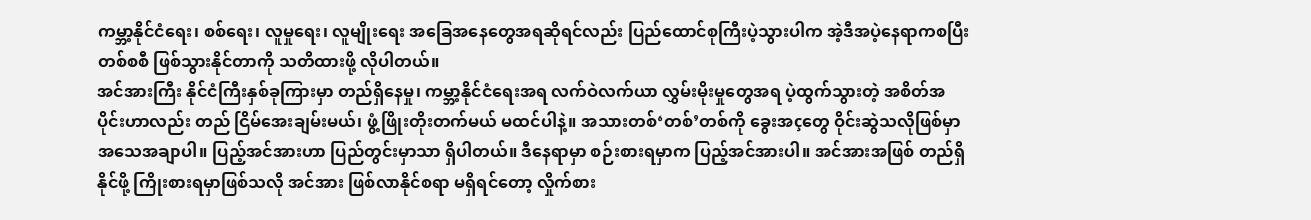ကမ္ဘာ့နိုင်ငံရေး၊ စစ်ရေး၊ လူမှုရေး၊ လူမျိုးရေး အခြေအနေတွေအရဆိုရင်လည်း ပြည်ထောင်စုကြီးပဲ့သွားပါက အဲ့ဒီအပဲ့နေရာကစပြီး တစ်စစီ ဖြစ်သွားနိုင်တာကို သတိထားဖို့ လိုပါတယ်။
အင်အားကြီး နိုင်ငံကြီးနှစ်ခုကြားမှာ တည်ရှိနေမှု၊ ကမ္ဘာ့နိုင်ငံရေးအရ လက်ဝဲလက်ယာ လွှမ်းမိုးမှုတွေအရ ပဲ့ထွက်သွားတဲ့ အစိတ်အပိုင်းဟာလည်း တည် ငြိမ်အေးချမ်းမယ်၊ ဖွံ့ဖြိုးတိုးတက်မယ် မထင်ပါနဲ့။ အသားတစ်‘တစ်’တစ်ကို ခွေးအçတွေ ဝိုင်းဆွဲသလိုဖြစ်မှာ အသေအချာပါ။ ပြည့်အင်အားဟာ ပြည်တွင်းမှာသာ ရှိပါတယ်။ ဒီနေရာမှာ စဉ်းစားရမှာက ပြည့်အင်အားပါ။ အင်အားအဖြစ် တည်ရှိနိုင်ဖို့ ကြိုးစားရမှာဖြစ်သလို အင်အား ဖြစ်လာနိုင်စရာ မရှိရင်တော့ လှိုက်စား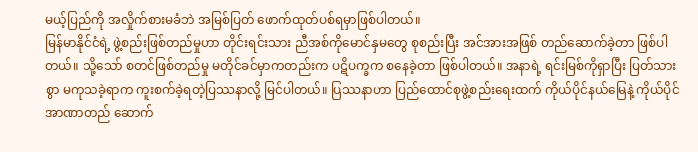မယ့်ပြည်ကို အလှိုက်စားမခံဘဲ အမြစ်ပြတ် ဖောက်ထုတ်ပစ်ရမှာဖြစ်ပါတယ်။
မြန်မာနိုင်ငံရဲ့ ဖွဲ့စည်းဖြစ်တည်မှုဟာ တိုင်းရင်းသား ညီအစ်ကိုမောင်နှမတွေ စုစည်းပြီး အင်အားအဖြစ် တည်ဆောက်ခဲ့တာ ဖြစ်ပါတယ်။ သို့သော် စတင်ဖြစ်တည်မှု မတိုင်ခင်မှာကတည်းက ပဋိပက္ခက စနေခဲ့တာ ဖြစ်ပါတယ်။ အနာရဲ့ ရင်းမြစ်ကိုရှာပြီး ပြတ်သားစွာ မကုသခဲ့ရာက ကူးစက်ခဲ့ရတဲ့ပြဿနာလို့ မြင်ပါတယ်။ ပြဿနာဟာ ပြည်ထောင်စုဖွဲ့စည်းရေးထက် ကိုယ်ပိုင်နယ်မြေနဲ့ ကိုယ်ပိုင်အာဏာတည် ဆောက်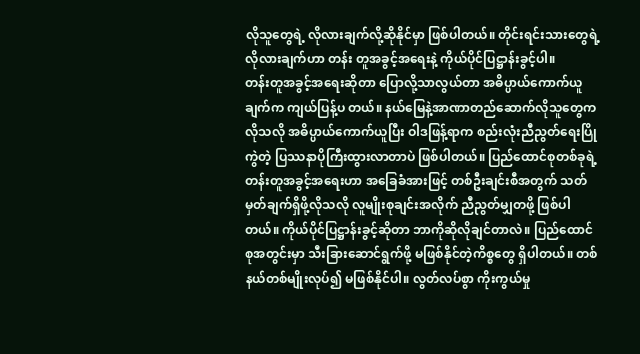လိုသူတွေရဲ့ လိုလားချက်လို့ဆိုနိုင်မှာ ဖြစ်ပါတယ်။ တိုင်းရင်းသားတွေရဲ့ လိုလားချက်ဟာ တန်း တူအခွင့်အရေးနဲ့ ကိုယ်ပိုင်ပြဋ္ဌာန်းခွင့်ပါ။
တန်းတူအခွင့်အရေးဆိုတာ ပြောလို့သာလွယ်တာ အဓိပ္ပာယ်ကောက်ယူချက်က ကျယ်ပြန့်ပ တယ်။ နယ်မြေနဲ့အာဏာတည်ဆောက်လိုသူတွေက လိုသလို အဓိပ္ပာယ်ကောက်ယူပြီး ဝါဒဖြန့်ရာက စည်းလုံးညီညွတ်ရေးပြိုကွဲတဲ့ ပြဿနာပိုကြီးထွားလာတာပဲ ဖြစ်ပါတယ်။ ပြည်ထောင်စုတစ်ခုရဲ့ တန်းတူအခွင့်အရေးဟာ အခြေခံအားဖြင့် တစ်ဦးချင်းစီအတွက် သတ်မှတ်ချက်ရှိဖို့လိုသလို လူမျိုးစုချင်းအလိုက် ညီညွတ်မျှတဖို့ ဖြစ်ပါတယ်။ ကိုယ်ပိုင်ပြဋ္ဌာန်းခွင့်ဆိုတာ ဘာကိုဆိုလိုချင်တာလဲ။ ပြည်ထောင်စုအတွင်းမှာ သီးခြားဆောင်ရွက်ဖို့ မဖြစ်နိုင်တဲ့ကိစ္စတွေ ရှိပါတယ်။ တစ်နယ်တစ်မျိုးလုပ်၍ မဖြစ်နိုင်ပါ။ လွတ်လပ်စွာ ကိုးကွယ်မှု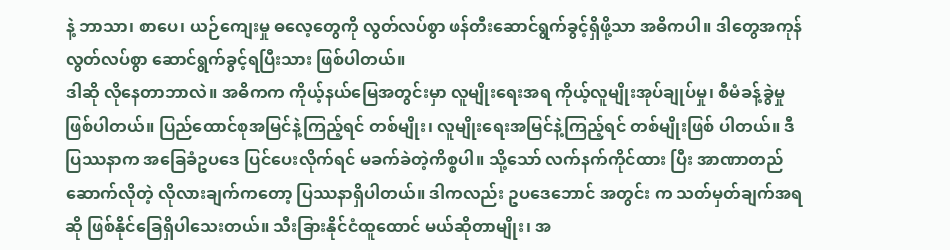နဲ့ ဘာသာ၊ စာပေ၊ ယဉ်ကျေးမှု ဓလေ့တွေကို လွတ်လပ်စွာ ဖန်တီးဆောင်ရွက်ခွင့်ရှိဖို့သာ အဓိကပါ။ ဒါတွေအကုန် လွတ်လပ်စွာ ဆောင်ရွက်ခွင့်ရပြီးသား ဖြစ်ပါတယ်။
ဒါဆို လိုနေတာဘာလဲ။ အဓိကက ကိုယ့်နယ်မြေအတွင်းမှာ လူမျိုးရေးအရ ကိုယ့်လူမျိုးအုပ်ချုပ်မှု၊ စီမံခန့်ခွဲမှု ဖြစ်ပါတယ်။ ပြည်ထောင်စုအမြင်နဲ့ကြည့်ရင် တစ်မျိုး၊ လူမျိုးရေးအမြင်နဲ့ကြည့်ရင် တစ်မျိုးဖြစ် ပါတယ်။ ဒီပြဿနာက အခြေခံဥပဒေ ပြင်ပေးလိုက်ရင် မခက်ခဲတဲ့ကိစ္စပါ။ သို့သော် လက်နက်ကိုင်ထား ပြီး အာဏာတည်ဆောက်လိုတဲ့ လိုလားချက်ကတော့ ပြဿနာရှိပါတယ်။ ဒါကလည်း ဥပဒေဘောင် အတွင်း က သတ်မှတ်ချက်အရ ဆို ဖြစ်နိုင်ခြေရှိပါသေးတယ်။ သီးခြားနိုင်ငံထူထောင် မယ်ဆိုတာမျိုး၊ အ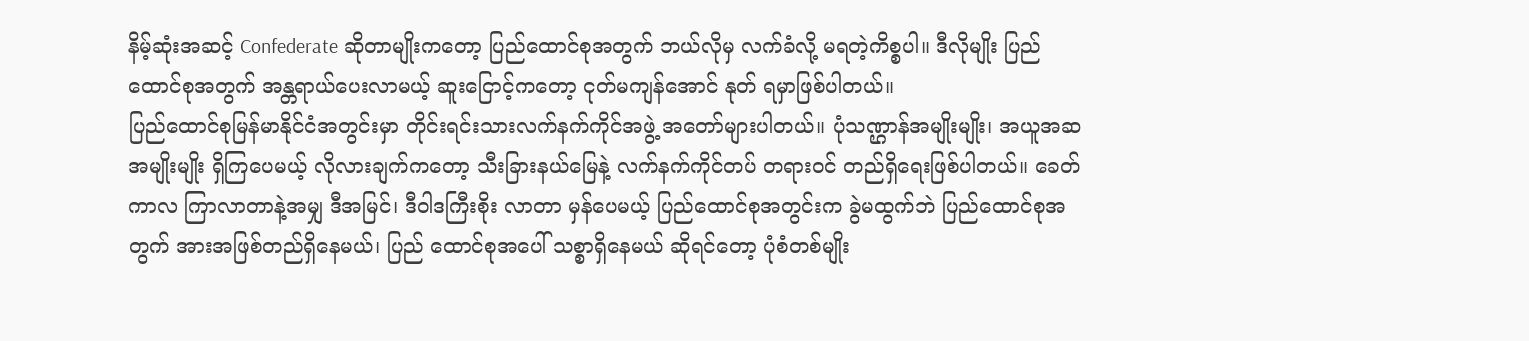နိမ့်ဆုံးအဆင့် Confederate ဆိုတာမျိုးကတော့ ပြည်ထောင်စုအတွက် ဘယ်လိုမှ လက်ခံလို့ မရတဲ့ကိစ္စပါ။ ဒီလိုမျိုး ပြည်ထောင်စုအတွက် အန္တရာယ်ပေးလာမယ့် ဆူးငြောင့်ကတော့ ငုတ်မကျန်အောင် နုတ် ရမှာဖြစ်ပါတယ်။
ပြည်ထောင်စုမြန်မာနိုင်ငံအတွင်းမှာ တိုင်းရင်းသားလက်နက်ကိုင်အဖွဲ့ အတော်များပါတယ်။ ပုံသဏ္ဌာန်အမျိုးမျိုး၊ အယူအဆအမျိုးမျိုး ရှိကြပေမယ့် လိုလားချက်ကတော့ သီးခြားနယ်မြေနဲ့ လက်နက်ကိုင်တပ် တရားဝင် တည်ရှိရေးဖြစ်ပါတယ်။ ခေတ်ကာလ ကြာလာတာနဲ့အမျှ ဒီအမြင်၊ ဒီဝါဒကြီးစိုး လာတာ မှန်ပေမယ့် ပြည်ထောင်စုအတွင်းက ခွဲမထွက်ဘဲ ပြည်ထောင်စုအတွက် အားအဖြစ်တည်ရှိနေမယ်၊ ပြည် ထောင်စုအပေါ် သစ္စာရှိနေမယ် ဆိုရင်တော့ ပုံစံတစ်မျိုး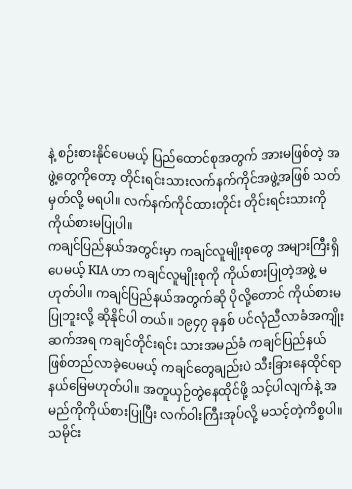နဲ့ စဉ်းစားနိုင်ပေမယ့် ပြည်ထောင်စုအတွက် အားမဖြစ်တဲ့ အဖွဲ့တွေကိုတော့ တိုင်းရင်းသားလက်နက်ကိုင်အဖွဲ့အဖြစ် သတ်မှတ်လို့ မရပါ။ လက်နက်ကိုင်ထားတိုင်း တိုင်းရင်းသားကို ကိုယ်စားမပြုပါ။
ကချင်ပြည်နယ်အတွင်းမှာ ကချင်လူမျိုးစုတွေ အများကြီးရှိပေမယ့် KIA ဟာ ကချင်လူမျိုးစုကို ကိုယ်စားပြုတဲ့အဖွဲ့ မဟုတ်ပါ။ ကချင်ပြည်နယ်အတွက်ဆို ပိုလို့တောင် ကိုယ်စားမပြုဘူးလို့ ဆိုနိုင်ပါ တယ်။ ၁၉၄၇ ခုနှစ် ပင်လုံညီလာခံအကျိုးဆက်အရ ကချင်တိုင်းရင်း သားအမည်ခံ ကချင်ပြည်နယ် ဖြစ်တည်လာခဲ့ပေမယ့် ကချင်တွေချည်းပဲ သီးခြားနေထိုင်ရာ နယ်မြေမဟုတ်ပါ။ အတူယှဉ်တွဲနေထိုင်ဖို့ သင့်ပါလျက်နဲ့ အမည်ကိုကိုယ်စားပြုပြီး လက်ဝါးကြီးအုပ်လို့ မသင့်တဲ့ကိစ္စပါ။ သမိုင်း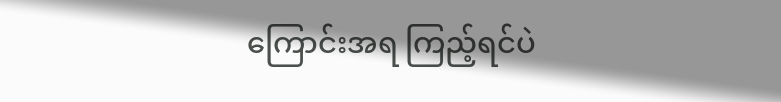ကြောင်းအရ ကြည့်ရင်ပဲ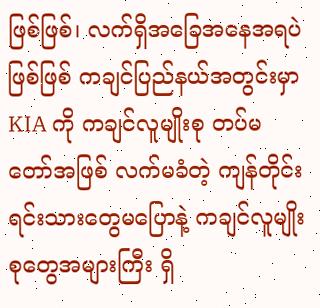ဖြစ်ဖြစ်၊ လက်ရှိအခြေအနေအရပဲဖြစ်ဖြစ် ကချင်ပြည်နယ်အတွင်းမှာ KIA ကို ကချင်လူမျိုးစု တပ်မတော်အဖြစ် လက်မခံတဲ့ ကျန်တိုင်းရင်းသားတွေမပြောနဲ့ ကချင်လူမျိုးစုတွေအများကြီး ရှိ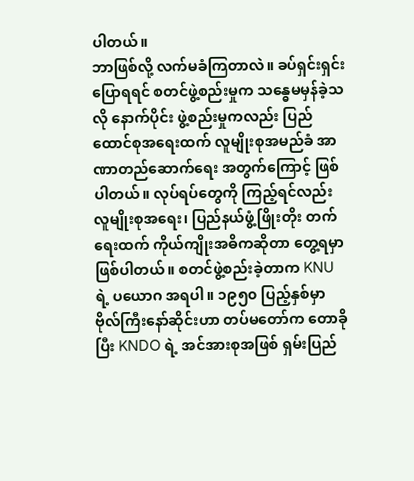ပါတယ်။
ဘာဖြစ်လို့ လက်မခံကြတာလဲ။ ခပ်ရှင်းရှင်းပြောရရင် စတင်ဖွဲ့စည်းမှုက သန္ဓေမမှန်ခဲ့သလို နောက်ပိုင်း ဖွဲ့စည်းမှုကလည်း ပြည်ထောင်စုအရေးထက် လူမျိုးစုအမည်ခံ အာဏာတည်ဆောက်ရေး အတွက်ကြောင့် ဖြစ်ပါတယ်။ လုပ်ရပ်တွေကို ကြည့်ရင်လည်း လူမျိုးစုအရေး၊ ပြည်နယ်ဖွံ့ဖြိုးတိုး တက်ရေးထက် ကိုယ်ကျိုးအဓိကဆိုတာ တွေ့ရမှာဖြစ်ပါတယ်။ စတင်ဖွဲ့စည်းခဲ့တာက KNU ရဲ့ ပယောဂ အရပါ။ ၁၉၅၀ ပြည့်နှစ်မှာ ဗိုလ်ကြီးနော်ဆိုင်းဟာ တပ်မတော်က တောခိုပြီး KNDO ရဲ့ အင်အားစုအဖြစ် ရှမ်းပြည်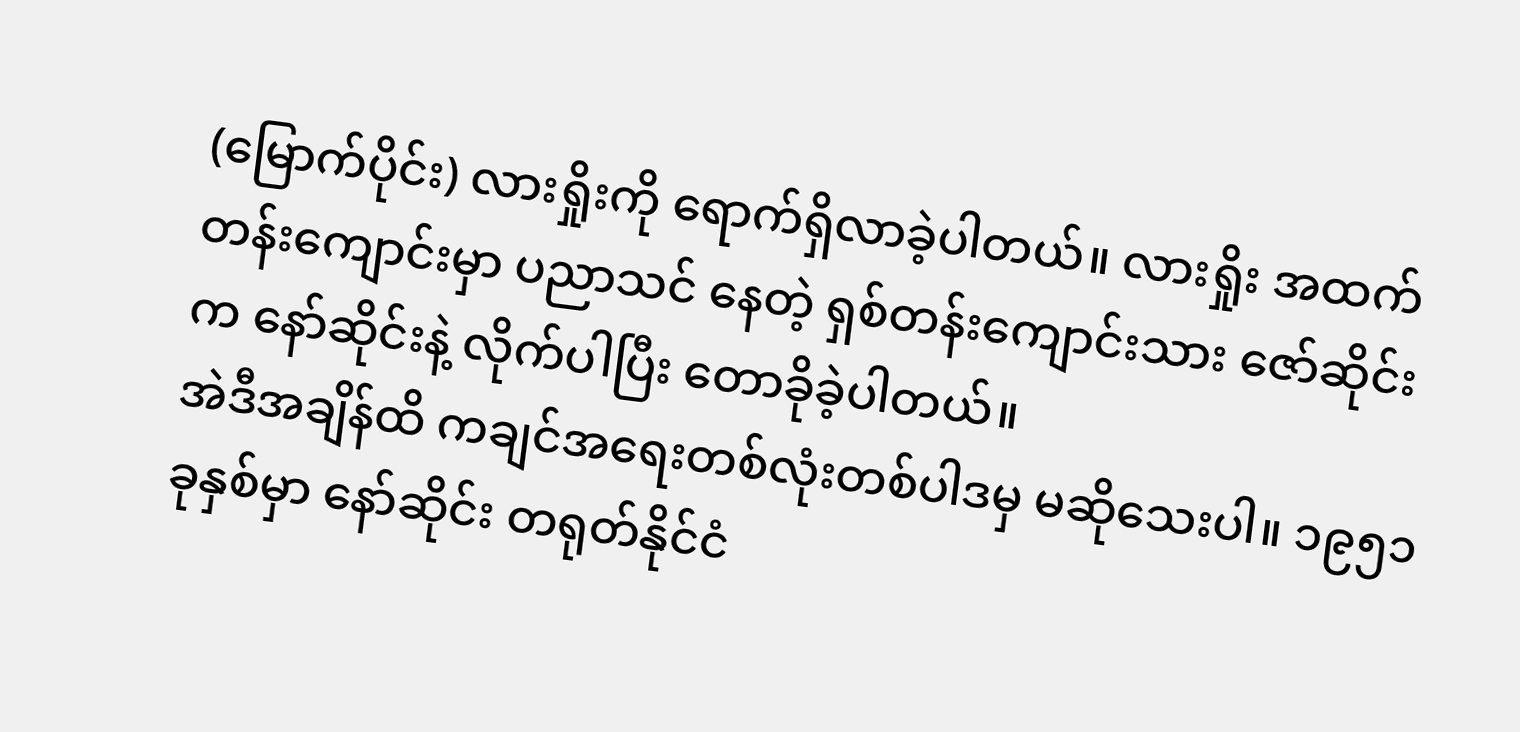(မြောက်ပိုင်း) လားရှိုးကို ရောက်ရှိလာခဲ့ပါတယ်။ လားရှိုး အထက်တန်းကျောင်းမှာ ပညာသင် နေတဲ့ ရှစ်တန်းကျောင်းသား ဇော်ဆိုင်းက နော်ဆိုင်းနဲ့ လိုက်ပါပြီး တောခိုခဲ့ပါတယ်။
အဲဒီအချိန်ထိ ကချင်အရေးတစ်လုံးတစ်ပါဒမှ မဆိုသေးပါ။ ၁၉၅၁ ခုနှစ်မှာ နော်ဆိုင်း တရုတ်နိုင်ငံ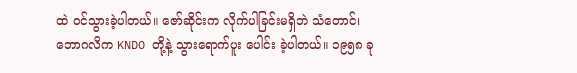ထဲ ဝင်သွားခဲ့ပါတယ်။ ဇော်ဆိုင်းက လိုက်ပါခြင်းမရှိဘဲ သံတောင်၊ ဘောဂလိက KNDO တို့နဲ့ သွားရောက်ပူး ပေါင်း ခဲ့ပါတယ်။ ၁၉၅၈ ခု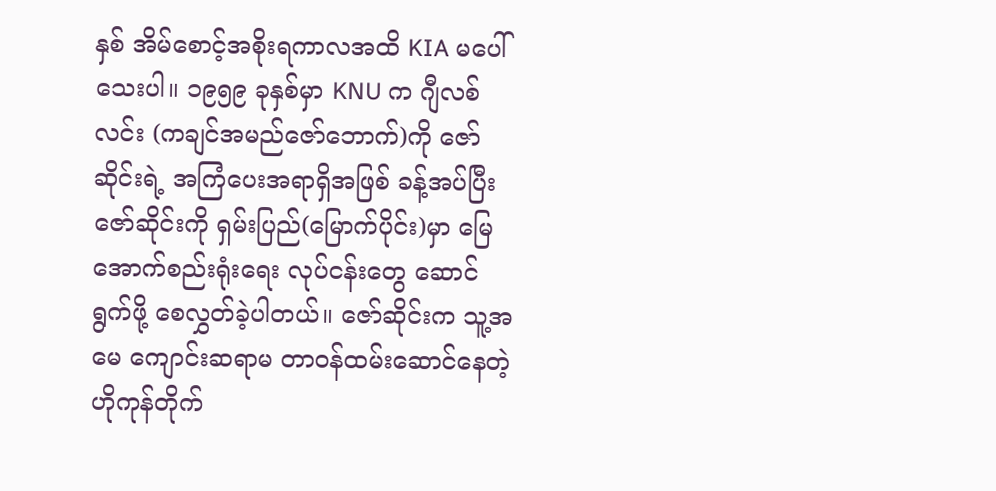နှစ် အိမ်စောင့်အစိုးရကာလအထိ KIA မပေါ်သေးပါ။ ၁၉၅၉ ခုနှစ်မှာ KNU က ဂျီလစ်လင်း (ကချင်အမည်ဇော်ဘောက်)ကို ဇော်ဆိုင်းရဲ့ အကြံပေးအရာရှိအဖြစ် ခန့်အပ်ပြီး ဇော်ဆိုင်းကို ရှမ်းပြည်(မြောက်ပိုင်း)မှာ မြေအောက်စည်းရုံးရေး လုပ်ငန်းတွေ ဆောင်ရွက်ဖို့ စေလွှတ်ခဲ့ပါတယ်။ ဇော်ဆိုင်းက သူ့အမေ ကျောင်းဆရာမ တာဝန်ထမ်းဆောင်နေတဲ့ ဟိုကုန်တိုက်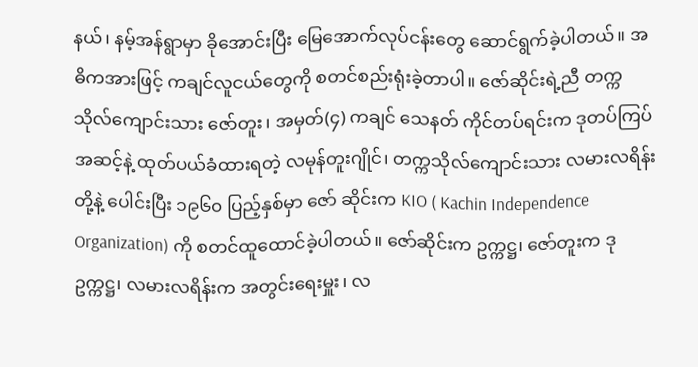နယ်၊ နမ့်အန်ရွာမှာ ခိုအောင်းပြီး မြေအောက်လုပ်ငန်းတွေ ဆောင်ရွက်ခဲ့ပါတယ်။ အဓိကအားဖြင့် ကချင်လူငယ်တွေကို စတင်စည်းရုံးခဲ့တာပါ။ ဇော်ဆိုင်းရဲ့ညီ တက္ကသိုလ်ကျောင်းသား ဇော်တူး၊ အမှတ်(၄) ကချင် သေနတ် ကိုင်တပ်ရင်းက ဒုတပ်ကြပ်အဆင့်နဲ့ ထုတ်ပယ်ခံထားရတဲ့ လမုန်တူးဂျိုင်၊ တက္ကသိုလ်ကျောင်းသား လမားလရိန်းတို့နဲ့ ပေါင်းပြီး ၁၉၆၀ ပြည့်နှစ်မှာ ဇော် ဆိုင်းက KIO ( Kachin Independence Organization) ကို စတင်ထူထောင်ခဲ့ပါတယ်။ ဇော်ဆိုင်းက ဥက္ကဋ္ဌ၊ ဇော်တူးက ဒုဥက္ကဋ္ဌ၊ လမားလရိန်းက အတွင်းရေးမှူး၊ လ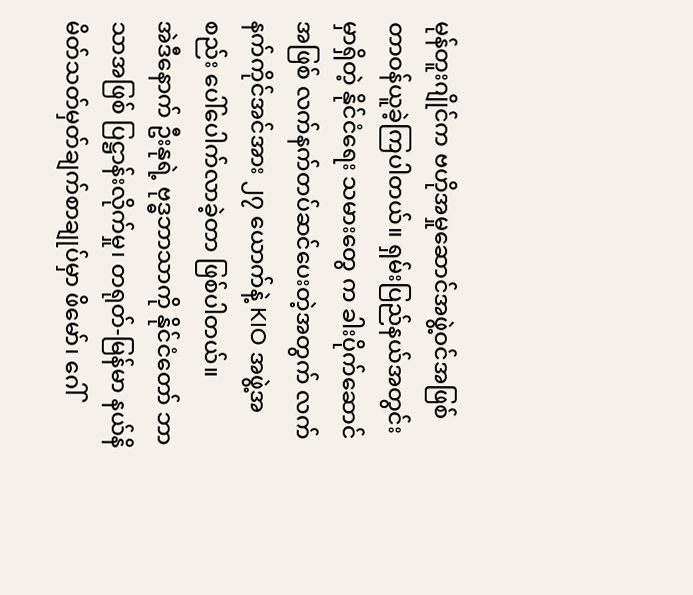မုန်တူးဂျိုင်က ဗဟိုအမှုဆောင်အဖွဲ့ဝင်အဖြစ် တာဝန်ယူခဲ့ကြပါတယ်။ ရှမ်းပြည်နယ်အတွင်းမှာရှိတဲ့ နိုင်ငံရေး သမားတွေ က ခါးပိုက်ဆောင်အဖြစ် လက်နက်တပ်ဆင်ပေးတဲ့အတွက် လက်နက်ကိုင်အင်အား ၂၇ ယောက်နဲ့ KIO အဖွဲ့အစည်း ပေါ်ပေါက်လာခဲ့တာ ဖြစ်ပါတယ်။
အဲဒီနောက် ဦးနုရဲ့ ဗုဒ္ဓဘာသာကို နိုင်ငံတော် ဘာသာအဖြစ် ပြဋ္ဌာန်းလိုက်မှု၊ တရုတ်-မြန်မာ နယ်နိမိတ်သတ်မှတ်ချက်စာချုပ်မှာ ဖိမော်၊ ဂေါ်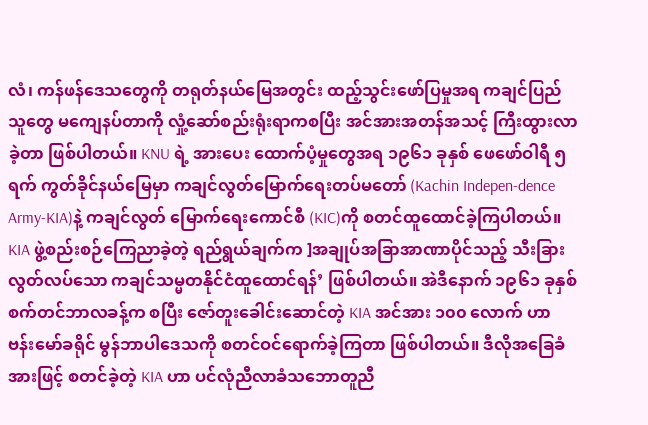လံ၊ ကန်ဖန်ဒေသတွေကို တရုတ်နယ်မြေအတွင်း ထည့်သွင်းဖော်ပြမှုအရ ကချင်ပြည်သူတွေ မကျေနပ်တာကို လှုံ့ဆော်စည်းရုံးရာကစပြီး အင်အားအတန်အသင့် ကြီးထွားလာခဲ့တာ ဖြစ်ပါတယ်။ KNU ရဲ့ အားပေး ထောက်ပံ့မှုတွေအရ ၁၉၆၁ ခုနှစ် ဖေဖော်ဝါရီ ၅ ရက် ကွတ်ခိုင်နယ်မြေမှာ ကချင်လွတ်မြောက်ရေးတပ်မတော် (Kachin Indepen-dence Army-KIA)နဲ့ ကချင်လွတ် မြောက်ရေးကောင်စီ (KIC)ကို စတင်ထူထောင်ခဲ့ကြပါတယ်။ KIA ဖွဲ့စည်းစဉ်ကြေညာခဲ့တဲ့ ရည်ရွယ်ချက်က ]အချုပ်အခြာအာဏာပိုင်သည့် သီးခြားလွတ်လပ်သော ကချင်သမ္မတနိုင်ငံထူထောင်ရန်’ ဖြစ်ပါတယ်။ အဲဒီနောက် ၁၉၆၁ ခုနှစ် စက်တင်ဘာလခန့်က စပြီး ဇော်တူးခေါင်းဆောင်တဲ့ KIA အင်အား ၁၀၀ လောက် ဟာ ဗန်းမော်ခရိုင် မွန်ဘာပါဒေသကို စတင်ဝင်ရောက်ခဲ့ကြတာ ဖြစ်ပါတယ်။ ဒီလိုအခြေခံအားဖြင့် စတင်ခဲ့တဲ့ KIA ဟာ ပင်လုံညီလာခံသဘောတူညီ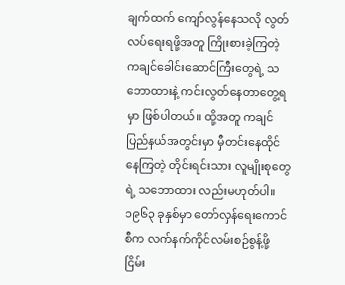ချက်ထက် ကျော်လွန်နေသလို လွတ်လပ်ရေးရဖို့အတူ ကြိုးစားခဲ့ကြတဲ့ ကချင်ခေါင်းဆောင်ကြီးတွေရဲ့ သဘောထားနဲ့ ကင်းလွတ်နေတာတွေ့ရမှာ ဖြစ်ပါတယ်။ ထို့အတူ ကချင်ပြည်နယ်အတွင်းမှာ မှီတင်းနေထိုင်နေကြတဲ့ တိုင်းရင်းသား လူမျိုးစုတွေရဲ့ သဘောထား လည်းမဟုတ်ပါ။ ၁၉၆၃ ခုနှစ်မှာ တော်လှန်ရေးကောင်စီက လက်နက်ကိုင်လမ်းစဉ်စွန့်ဖို့ ငြိမ်း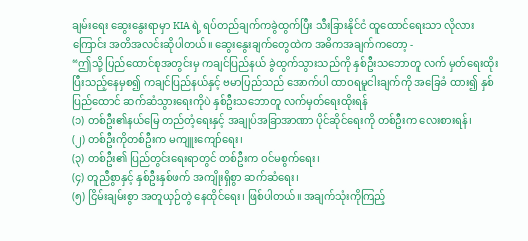ချမ်းရေး ဆွေးနွေးရာမှာ KIA ရဲ့ ရပ်တည်ချက်ကခွဲထွက်ပြီး သီးခြားနိုင်ငံ ထူထောင်ရေးသာ လိုလားကြောင်း အတိအလင်းဆိုပါတယ်။ ဆွေးနွေးချက်တွေထဲက အဓိကအချက်ကတော့ -
“ဤသို့ ပြည်ထောင်စုအတွင်းမှ ကချင်ပြည်နယ် ခွဲထွက်သွားသည်ကို နှစ်ဦးသဘောတူ လက် မှတ်ရေးထိုးပြီးသည့်နေမှစ၍ ကချင်ပြည်နယ်နှင့် ဗမာပြည်သည် အောက်ပါ ထာဝရမူငါးချက်ကို အခြေခံ ထား၍ နှစ်ပြည်ထောင် ဆက်ဆံသွားရေးကိုပဲ နှစ်ဦးသဘောတူ လက်မှတ်ရေးထိုးရန်
(၁) တစ်ဦး၏နယ်မြေ တည်တံ့ရေးနှင့် အချုပ်အခြာအာဏာ ပိုင်ဆိုင်ရေးကို တစ်ဦးက လေးစားရန်၊
(၂) တစ်ဦးကိုတစ်ဦးက မကျူးကျော်ရေး၊
(၃) တစ်ဦး၏ ပြည်တွင်းရေးရာတွင် တစ်ဦးက ဝင်မစွက်ရေး၊
(၄) တူညီစွာနှင့် နှစ်ဦးနှစ်ဖက် အကျိုးရှိစွာ ဆက်ဆံရေး၊
(၅) ငြိမ်းချမ်းစွာ အတူယှဉ်တွဲ နေထိုင်ရေး၊ ဖြစ်ပါတယ်။ အချက်သုံးကိုကြည့်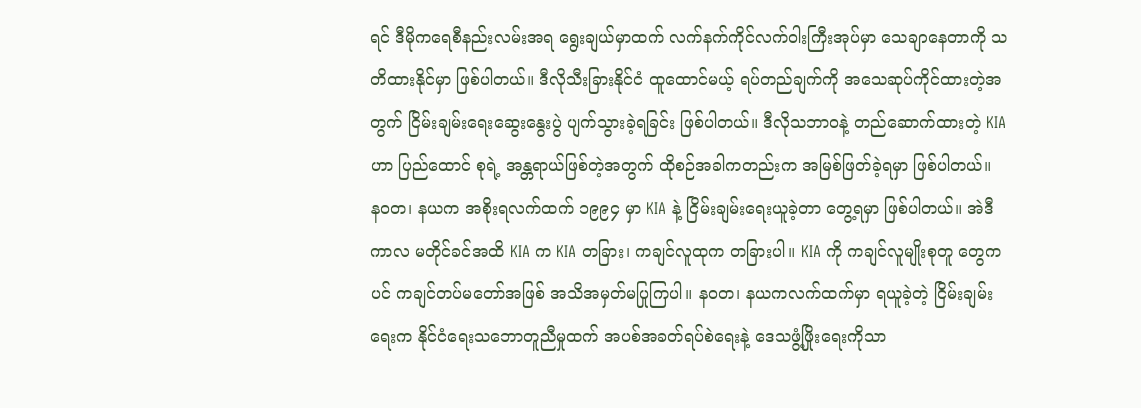ရင် ဒီမိုကရေစီနည်းလမ်းအရ ရွေးချယ်မှာထက် လက်နက်ကိုင်လက်ဝါးကြီးအုပ်မှာ သေချာနေတာကို သတိထားနိုင်မှာ ဖြစ်ပါတယ်။ ဒီလိုသီးခြားနိုင်ငံ ထူထောင်မယ့် ရပ်တည်ချက်ကို အသေဆုပ်ကိုင်ထားတဲ့အတွက် ငြိမ်းချမ်းရေးဆွေးနွေးပွဲ ပျက်သွားခဲ့ရခြင်း ဖြစ်ပါတယ်။ ဒီလိုသဘာဝနဲ့ တည်ဆောက်ထားတဲ့ KIA ဟာ ပြည်ထောင် စုရဲ့ အန္တရာယ်ဖြစ်တဲ့အတွက် ထိုစဉ်အခါကတည်းက အမြစ်ဖြတ်ခဲ့ရမှာ ဖြစ်ပါတယ်။
နဝတ၊ နယက အစိုးရလက်ထက် ၁၉၉၄ မှာ KIA နဲ့ ငြိမ်းချမ်းရေးယူခဲ့တာ တွေ့ရမှာ ဖြစ်ပါတယ်။ အဲဒီကာလ မတိုင်ခင်အထိ KIA က KIA တခြား၊ ကချင်လူထုက တခြားပါ။ KIA ကို ကချင်လူမျိုးစုတူ တွေကပင် ကချင်တပ်မတော်အဖြစ် အသိအမှတ်မပြုကြပါ။ နဝတ၊ နယကလက်ထက်မှာ ရယူခဲ့တဲ့ ငြိမ်းချမ်းရေးက နိုင်ငံရေးသဘောတူညီမှုထက် အပစ်အခတ်ရပ်စဲရေးနဲ့ ဒေသဖွံ့ဖြိုးရေးကိုသာ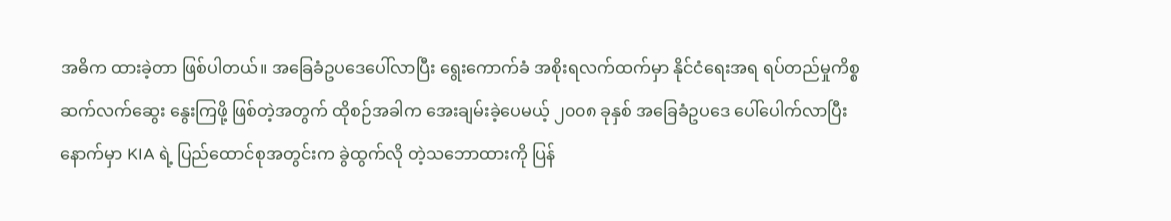အဓိက ထားခဲ့တာ ဖြစ်ပါတယ်။ အခြေခံဥပဒေပေါ်လာပြီး ရွေးကောက်ခံ အစိုးရလက်ထက်မှာ နိုင်ငံရေးအရ ရပ်တည်မှုကိစ္စ ဆက်လက်ဆွေး နွေးကြဖို့ ဖြစ်တဲ့အတွက် ထိုစဉ်အခါက အေးချမ်းခဲ့ပေမယ့် ၂၀၀၈ ခုနှစ် အခြေခံဥပဒေ ပေါ်ပေါက်လာပြီးနောက်မှာ KIA ရဲ့ ပြည်ထောင်စုအတွင်းက ခွဲထွက်လို တဲ့သဘောထားကို ပြန်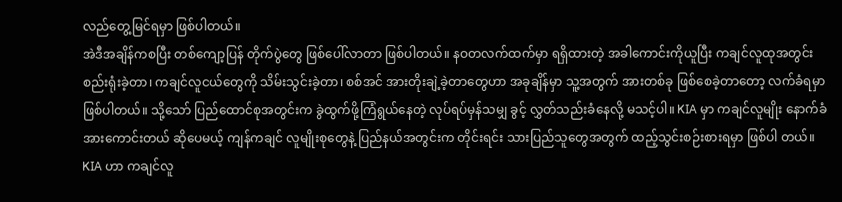လည်တွေ့မြင်ရမှာ ဖြစ်ပါတယ်။
အဲဒီအချိန်ကစပြီး တစ်ကျော့ပြန် တိုက်ပွဲတွေ ဖြစ်ပေါ်လာတာ ဖြစ်ပါတယ်။ နဝတလက်ထက်မှာ ရရှိထားတဲ့ အခါကောင်းကိုယူပြီး ကချင်လူထုအတွင်း စည်းရုံးခဲ့တာ၊ ကချင်လူငယ်တွေကို သိမ်းသွင်းခဲ့တာ၊ စစ်အင် အားတိုးချဲ့ခဲ့တာတွေဟာ အခုချိန်မှာ သူ့အတွက် အားတစ်ခု ဖြစ်စေခဲ့တာတော့ လက်ခံရမှာ ဖြစ်ပါတယ်။ သို့သော် ပြည်ထောင်စုအတွင်းက ခွဲထွက်ဖို့ကြံရွယ်နေတဲ့ လုပ်ရပ်မှန်သမျှ ခွင့် လွှတ်သည်းခံနေလို့ မသင့်ပါ။ KIA မှာ ကချင်လူမျိုး နောက်ခံအားကောင်းတယ် ဆိုပေမယ့် ကျန်ကချင် လူမျိုးစုတွေနဲ့ ပြည်နယ်အတွင်းက တိုင်းရင်း သားပြည်သူတွေအတွက် ထည့်သွင်းစဉ်းစားရမှာ ဖြစ်ပါ တယ်။ KIA ဟာ ကချင်လူ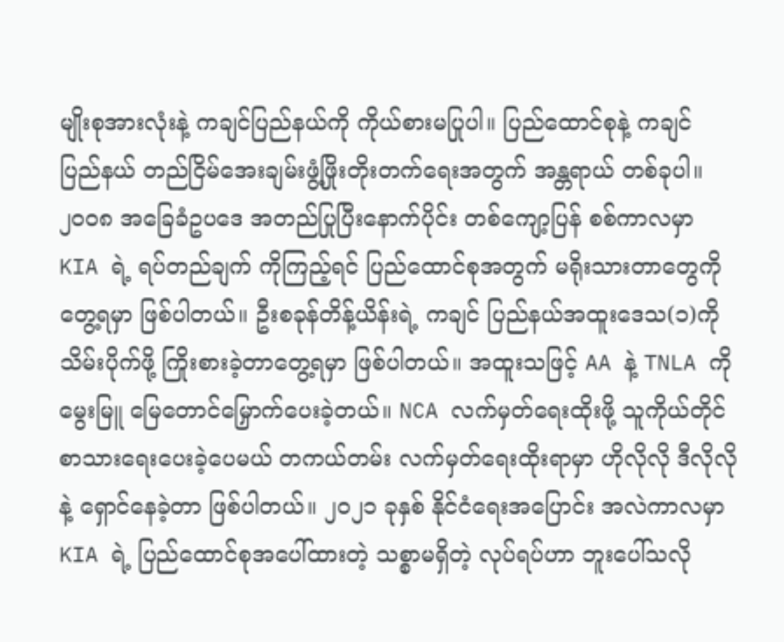မျိုးစုအားလုံးနဲ့ ကချင်ပြည်နယ်ကို ကိုယ်စားမပြုပါ။ ပြည်ထောင်စုနဲ့ ကချင် ပြည်နယ် တည်ငြိမ်အေးချမ်းဖွံ့ဖြိုးတိုးတက်ရေးအတွက် အန္တရာယ် တစ်ခုပါ။
၂၀၀၈ အခြေခံဥပဒေ အတည်ပြုပြီးနောက်ပိုင်း တစ်ကျော့ပြန် စစ်ကာလမှာ KIA ရဲ့ ရပ်တည်ချက် ကိုကြည့်ရင် ပြည်ထောင်စုအတွက် မရိုးသားတာတွေကိုတွေ့ရမှာ ဖြစ်ပါတယ်။ ဦးစခုန်တိန့်ယိန်းရဲ့ ကချင် ပြည်နယ်အထူးဒေသ(၁)ကို သိမ်းပိုက်ဖို့ ကြိုးစားခဲ့တာတွေ့ရမှာ ဖြစ်ပါတယ်။ အထူးသဖြင့် AA နဲ့ TNLA ကို မွေးမြူ မြေတောင်မြှောက်ပေးခဲ့တယ်။ NCA လက်မှတ်ရေးထိုးဖို့ သူကိုယ်တိုင် စာသားရေးပေးခဲ့ပေမယ် တကယ်တမ်း လက်မှတ်ရေးထိုးရာမှာ ဟိုလိုလို ဒီလိုလိုနဲ့ ရှောင်နေခဲ့တာ ဖြစ်ပါတယ်။ ၂၀၂၁ ခုနှစ် နိုင်ငံရေးအပြောင်း အလဲကာလမှာ KIA ရဲ့ ပြည်ထောင်စုအပေါ်ထားတဲ့ သစ္စာမရှိတဲ့ လုပ်ရပ်ဟာ ဘူးပေါ်သလို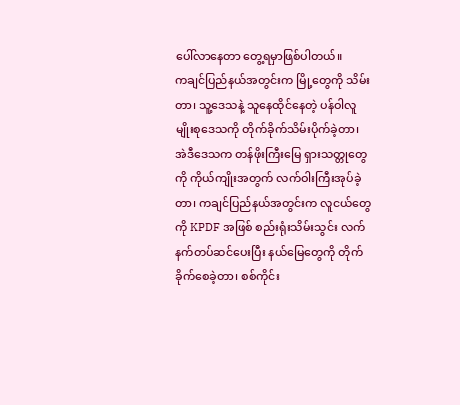ပေါ်လာနေတာ တွေ့ရမှာဖြစ်ပါတယ်။
ကချင်ပြည်နယ်အတွင်းက မြို့တွေကို သိမ်းတာ၊ သူ့ဒေသနဲ့ သူနေထိုင်နေတဲ့ ပန်ဝါလူမျိုးစုဒေသကို တိုက်ခိုက်သိမ်းပိုက်ခဲ့တာ၊ အဲဒီဒေသက တန်ဖိုးကြီးမြေ ရှားသတ္တုတွေကို ကိုယ်ကျိုးအတွက် လက်ဝါးကြီးအုပ်ခဲ့တာ၊ ကချင်ပြည်နယ်အတွင်းက လူငယ်တွေကို KPDF အဖြစ် စည်းရုံးသိမ်းသွင်း လက် နက်တပ်ဆင်ပေးပြီး နယ်မြေတွေကို တိုက်ခိုက်စေခဲ့တာ၊ စစ်ကိုင်း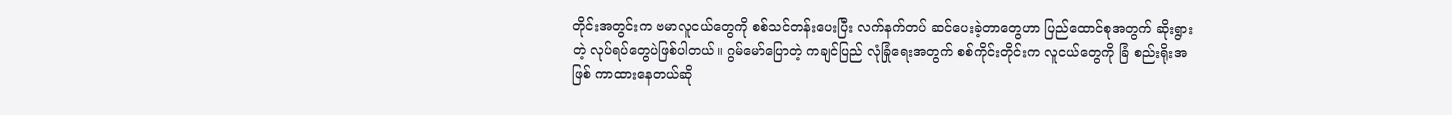တိုင်းအတွင်းက ဗမာလူငယ်တွေကို စစ်သင်တန်းပေးပြီး လက်နက်တပ် ဆင်ပေးခဲ့တာတွေဟာ ပြည်ထောင်စုအတွက် ဆိုးရွားတဲ့ လုပ်ရပ်တွေပဲဖြစ်ပါတယ်။ ဂွမ်မော်ပြောတဲ့ ကချင်ပြည် လုံခြုံရေးအတွက် စစ်ကိုင်းတိုင်းက လူငယ်တွေကို ခြံ စည်းရိုးအဖြစ် ကာထားနေတယ်ဆို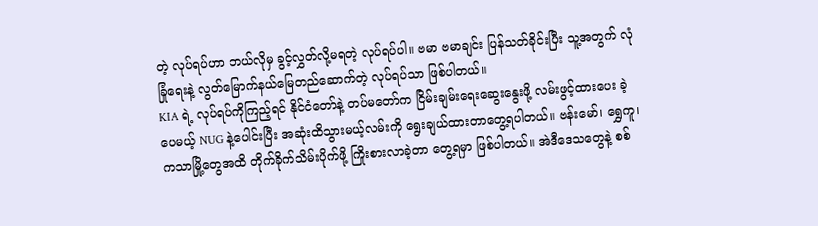တဲ့ လုပ်ရပ်ဟာ ဘယ်လိုမှ ခွင့်လွှတ်လို့မရတဲ့ လုပ်ရပ်ပါ။ ဗမာ ဗမာချင်း ပြန်သတ်ခိုင်းပြီး သူ့အတွက် လုံခြုံရေးနဲ့ လွတ်မြောက်နယ်မြေတည်ဆောက်တဲ့ လုပ်ရပ်သာ ဖြစ်ပါတယ်။
KIA ရဲ့ လုပ်ရပ်ကိုကြည့်ရင် နိုင်ငံတော်နဲ့ တပ်မတော်က ငြိမ်းချမ်းရေးဆွေးနွေးဖို့ လမ်းဖွင့်ထားပေး ခဲ့ပေမယ့် NUG နဲ့ပေါင်းပြီး အဆုံးထိသွားမယ့်လမ်းကို ရွေးချယ်ထားတာတွေ့ရပါတယ်။ ဗန်းမော်၊ ရွှေကူ၊ ကသာမြို့တွေအထိ တိုက်ခိုက်သိမ်းပိုက်ဖို့ ကြိုးစားလာခဲ့တာ တွေ့ရမှာ ဖြစ်ပါတယ်။ အဲဒီဒေသတွေနဲ့ စစ်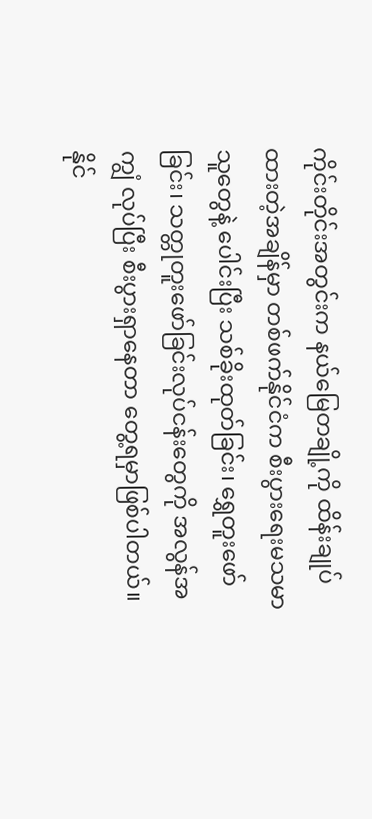ကိုင်းတိုင်းအတွင်းက နယ်မြေတချို့ကို ထိန်းချုပ်ထားတဲ့အချိန်မှာ တစ်ဖက်နိုင်ငံက စီးပွားရေးမသမာ သူတွေနဲ့ ပေါင်းပြီး သစ်ခိုးထုတ်ခြင်း၊ ရွှေတူးဖော်ခြင်း၊ သတ္တုတူးဖော်ခြင်းလုပ်ငန်းတွေကို အလွန်အကျွံ လုပ်ပြီး စီးပွားရှာနေတာ တွေ့ရမှာဖြစ်ပါတယ်။ နိုင်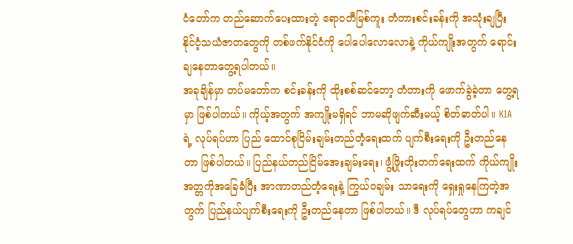ငံတော်က တည်ဆောက်ပေးထားတဲ့ ဧရာဝတီမြစ်ကူး တံတားစင်းခန်းကို အသုံးချပြီး နိုင်ငံ့သယံဇာတတွေကို တစ်ဖက်နိုင်ငံကို ပေါပေါလောလောနဲ့ ကိုယ်ကျိုးအတွက် ရောင်းချနေတာတွေ့ရပါတယ်။
အခုချိန်မှာ တပ်မတော်က စင်းခန်းကို ထိုးစစ်ဆင်တော့ တံတားကို ဖောက်ခွဲခဲ့တာ တွေ့ရမှာ ဖြစ်ပါတယ်။ ကိုယ့်အတွက် အကျိုးမရှိရင် ဘာမဆိုဖျက်ဆီးမယ့် စိတ်ဓာတ်ပါ။ KIA ရဲ့ လုပ်ရပ်ဟာ ပြည် ထောင်စုငြိမ်းချမ်းတည်တံ့ရေးထက် ပျက်စီးရေးကို ဦးတည်နေတာ ဖြစ်ပါတယ်။ ပြည်နယ်တည်ငြိမ်အေးချမ်းရေး၊ ဖွံ့ဖြိုးတိုးတက်ရေးထက် ကိုယ်ကျိုးအတ္တကိုအခြေခံပြီး အာဏာတည်တံ့ရေးနဲ့ ကြွယ်ဝချမ်း သာရေးကို ရှေးရှုနေကြတဲ့အတွက် ပြည်နယ်ပျက်စီးရေးကို ဦးတည်နေတာ ဖြစ်ပါတယ်။ ဒီ လုပ်ရပ်တွေဟာ ကချင်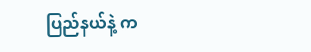ပြည်နယ်နဲ့ က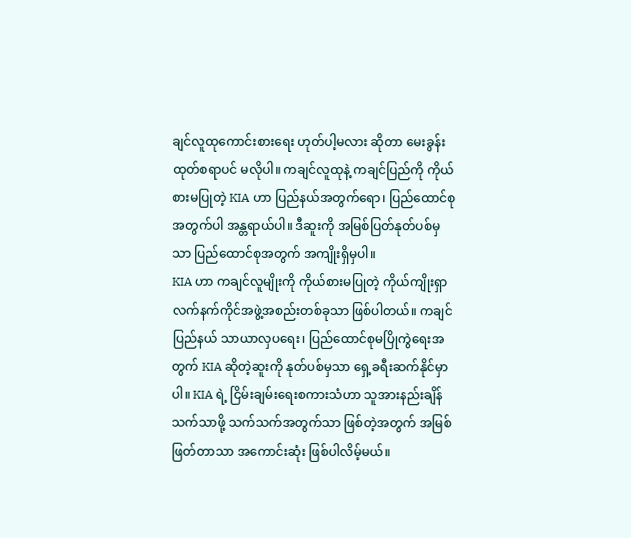ချင်လူထုကောင်းစားရေး ဟုတ်ပါ့မလား ဆိုတာ မေးခွန်းထုတ်စရာပင် မလိုပါ။ ကချင်လူထုနဲ့ ကချင်ပြည်ကို ကိုယ်စားမပြုတဲ့ KIA ဟာ ပြည်နယ်အတွက်ရော၊ ပြည်ထောင်စုအတွက်ပါ အန္တရာယ်ပါ။ ဒီဆူးကို အမြစ်ပြတ်နုတ်ပစ်မှသာ ပြည်ထောင်စုအတွက် အကျိုးရှိမှပါ။
KIA ဟာ ကချင်လူမျိုးကို ကိုယ်စားမပြုတဲ့ ကိုယ်ကျိုးရှာ လက်နက်ကိုင်အဖွဲ့အစည်းတစ်ခုသာ ဖြစ်ပါတယ်။ ကချင်ပြည်နယ် သာယာလှပရေး၊ ပြည်ထောင်စုမပြိုကွဲရေးအတွက် KIA ဆိုတဲ့ဆူးကို နုတ်ပစ်မှသာ ရှေ့ခရီးဆက်နိုင်မှာပါ။ KIA ရဲ့ ငြိမ်းချမ်းရေးစကားသံဟာ သူအားနည်းချိန် သက်သာဖို့ သက်သက်အတွက်သာ ဖြစ်တဲ့အတွက် အမြစ်ဖြတ်တာသာ အကောင်းဆုံး ဖြစ်ပါလိမ့်မယ်။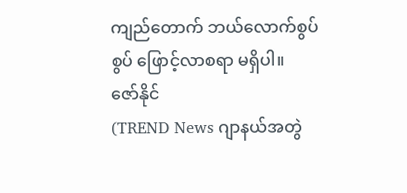ကျည်တောက် ဘယ်လောက်စွပ်စွပ် ဖြောင့်လာစရာ မရှိပါ။
ဇော်နိုင်
(TREND News ဂျာနယ်အတွဲ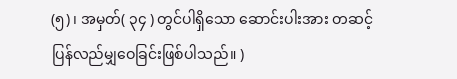(၅)၊ အမှတ်( ၃၄ ) တွင်ပါရှိသော ဆောင်းပါးအား တဆင့်ပြန်လည်မျှဝေခြင်းဖြစ်ပါသည်။ )